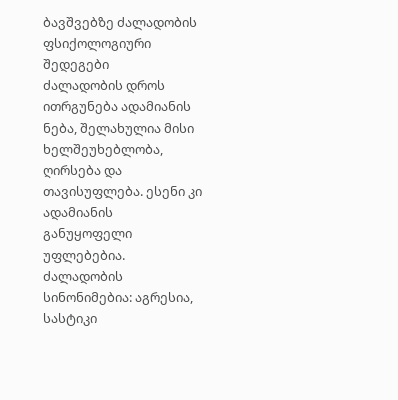ბავშვებზე ძალადობის ფსიქოლოგიური შედეგები
ძალადობის დროს ითრგუნება ადამიანის ნება, შელახულია მისი ხელშეუხებლობა, ღირსება და თავისუფლება. ესენი კი ადამიანის განუყოფელი უფლებებია.
ძალადობის სინონიმებია: აგრესია, სასტიკი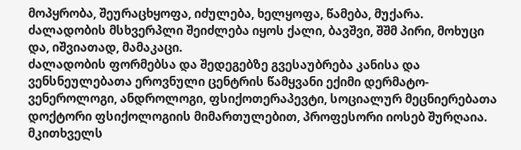მოპყრობა, შეურაცხყოფა, იძულება, ხელყოფა, წამება, მუქარა. ძალადობის მსხვერპლი შეიძლება იყოს ქალი, ბავშვი, შშმ პირი, მოხუცი და, იშვიათად, მამაკაცი.
ძალადობის ფორმებსა და შედეგებზე გვესაუბრება კანისა და ვენსნეულებათა ეროვნული ცენტრის წამყვანი ექიმი დერმატო-ვენეროლოგი, ანდროლოგი, ფსიქოთერაპევტი, სოციალურ მეცნიერებათა დოქტორი ფსიქოლოგიის მიმართულებით, პროფესორი იოსებ შურღაია.
მკითხველს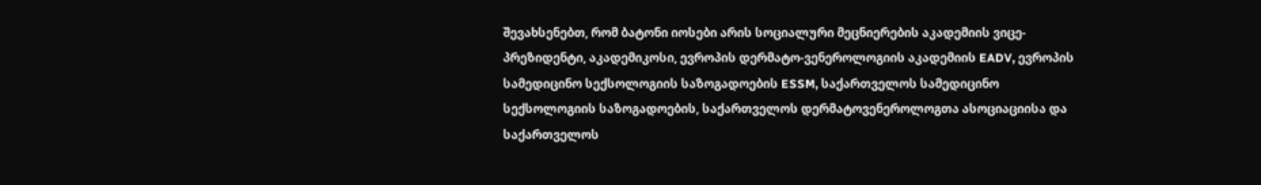შევახსენებთ, რომ ბატონი იოსები არის სოციალური მეცნიერების აკადემიის ვიცე-პრეზიდენტი, აკადემიკოსი, ევროპის დერმატო-ვენეროლოგიის აკადემიის EADV, ევროპის სამედიცინო სექსოლოგიის საზოგადოების ESSM, საქართველოს სამედიცინო სექსოლოგიის საზოგადოების, საქართველოს დერმატოვენეროლოგთა ასოციაციისა და საქართველოს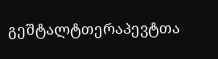გეშტალტთერაპევტთა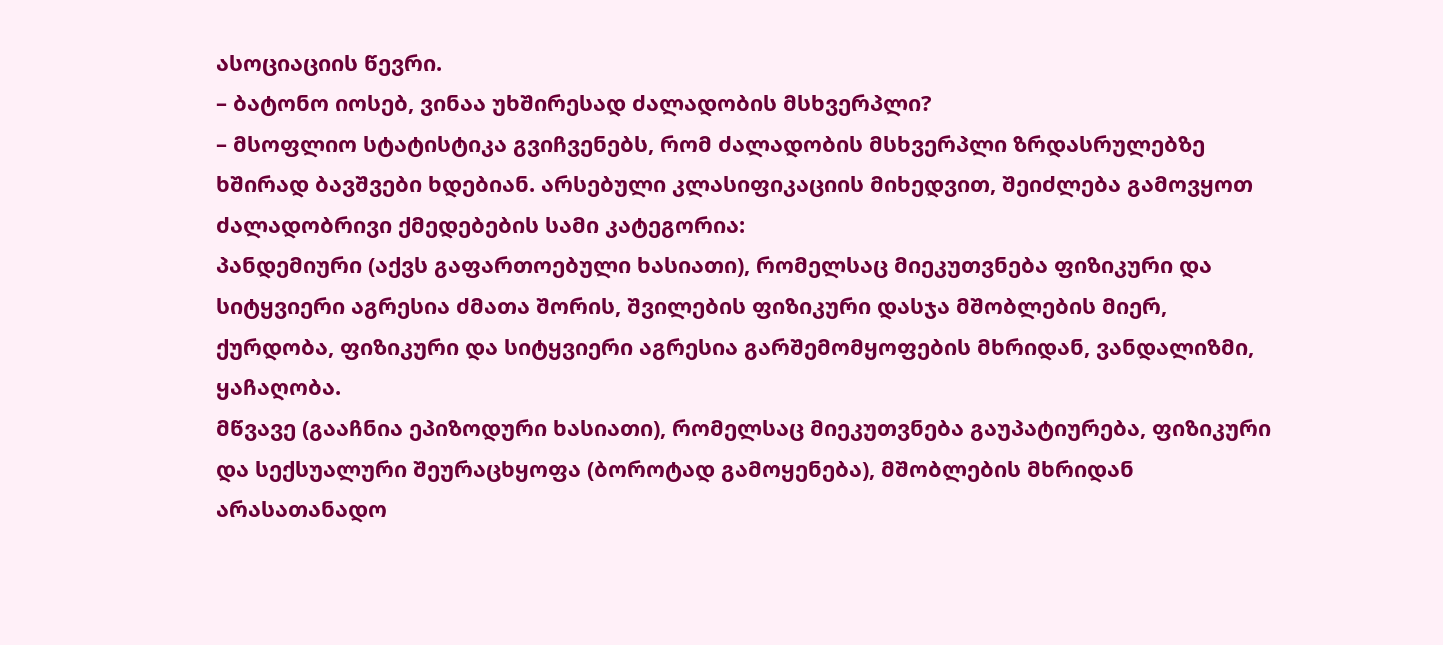ასოციაციის წევრი.
– ბატონო იოსებ, ვინაა უხშირესად ძალადობის მსხვერპლი?
– მსოფლიო სტატისტიკა გვიჩვენებს, რომ ძალადობის მსხვერპლი ზრდასრულებზე ხშირად ბავშვები ხდებიან. არსებული კლასიფიკაციის მიხედვით, შეიძლება გამოვყოთ ძალადობრივი ქმედებების სამი კატეგორია:
პანდემიური (აქვს გაფართოებული ხასიათი), რომელსაც მიეკუთვნება ფიზიკური და სიტყვიერი აგრესია ძმათა შორის, შვილების ფიზიკური დასჯა მშობლების მიერ, ქურდობა, ფიზიკური და სიტყვიერი აგრესია გარშემომყოფების მხრიდან, ვანდალიზმი, ყაჩაღობა.
მწვავე (გააჩნია ეპიზოდური ხასიათი), რომელსაც მიეკუთვნება გაუპატიურება, ფიზიკური და სექსუალური შეურაცხყოფა (ბოროტად გამოყენება), მშობლების მხრიდან არასათანადო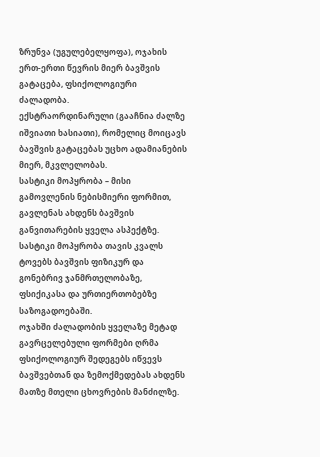ზრუნვა (უგულებელყოფა), ოჯახის ერთ-ერთი წევრის მიერ ბავშვის გატაცება, ფსიქოლოგიური ძალადობა.
ექსტრაორდინარული (გააჩნია ძალზე იშვიათი ხასიათი), რომელიც მოიცავს ბავშვის გატაცებას უცხო ადამიანების მიერ, მკვლელობას.
სასტიკი მოპყრობა – მისი გამოვლენის ნებისმიერი ფორმით, გავლენას ახდენს ბავშვის განვითარების ყველა ასპექტზე. სასტიკი მოპყრობა თავის კვალს ტოვებს ბავშვის ფიზიკურ და გონებრივ ჯანმრთელობაზე, ფსიქიკასა და ურთიერთობებზე საზოგადოებაში.
ოჯახში ძალადობის ყველაზე მეტად გავრცელებული ფორმები ღრმა ფსიქოლოგიურ შედეგებს იწვევს ბავშვებთან და ზემოქმედებას ახდენს მათზე მთელი ცხოვრების მანძილზე.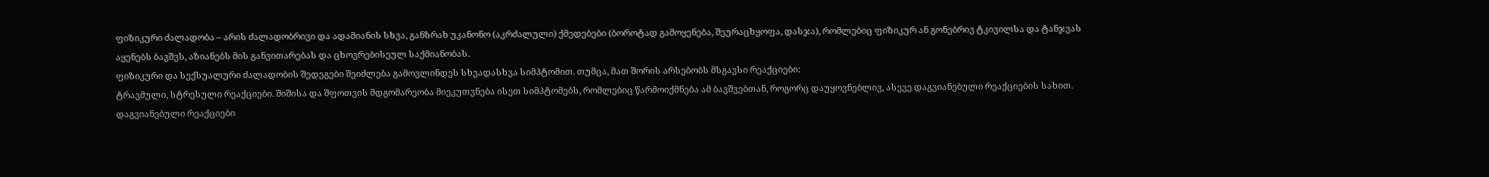ფიზიკური ძალადობა – არის ძალადობრივი და ადამიანის სხვა, განზრახ უკანონო (აკრძალული) ქმედებები (ბოროტად გამოყენება, შეურაცხყოფა, დასჯა), რომლებიც ფიზიკურ ან გონებრივ ტკივილსა და ტანჯვას აყენებს ბავშვს, აზიანებს მის განვითარებას და ცხოვრებისეულ საქმიანობას.
ფიზიკური და სექსუალური ძალადობის შედეგები შეიძლება გამოვლინდეს სხვადასხვა სიმპტომით. თუმცა, მათ შორის არსებობს მსგავსი რეაქციები:
ტრავმული, სტრესული რეაქციები. შიშისა და შფოთვის მდგომარეობა მიეკუთვნება ისეთ სიმპტომებს, რომლებიც წარმოიქმნება ამ ბავშვებთან, როგორც დაუყოვნებლივ, ასევე დაგვიანებული რეაქციების სახით.
დაგვიანებული რეაქციები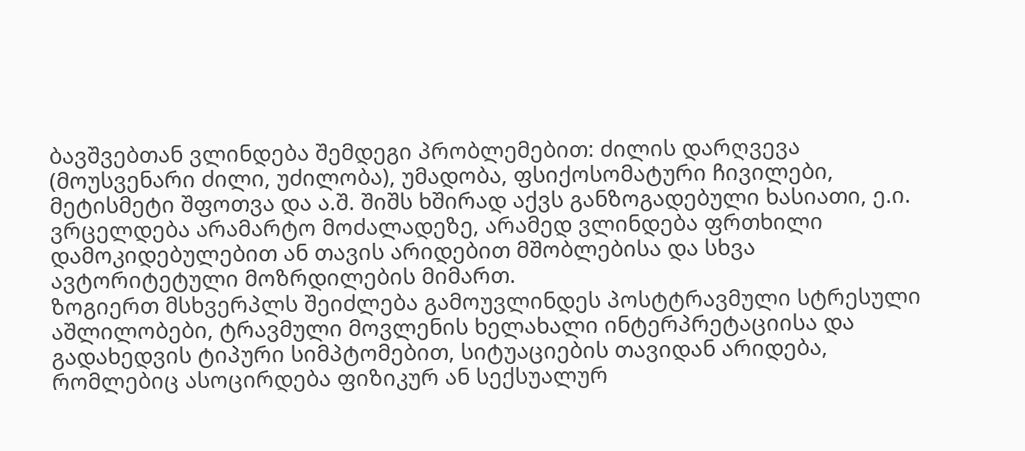ბავშვებთან ვლინდება შემდეგი პრობლემებით: ძილის დარღვევა (მოუსვენარი ძილი, უძილობა), უმადობა, ფსიქოსომატური ჩივილები, მეტისმეტი შფოთვა და ა.შ. შიშს ხშირად აქვს განზოგადებული ხასიათი, ე.ი. ვრცელდება არამარტო მოძალადეზე, არამედ ვლინდება ფრთხილი დამოკიდებულებით ან თავის არიდებით მშობლებისა და სხვა ავტორიტეტული მოზრდილების მიმართ.
ზოგიერთ მსხვერპლს შეიძლება გამოუვლინდეს პოსტტრავმული სტრესული აშლილობები, ტრავმული მოვლენის ხელახალი ინტერპრეტაციისა და გადახედვის ტიპური სიმპტომებით, სიტუაციების თავიდან არიდება, რომლებიც ასოცირდება ფიზიკურ ან სექსუალურ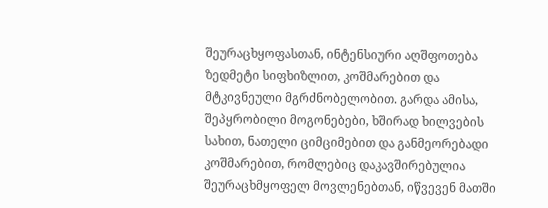შეურაცხყოფასთან, ინტენსიური აღშფოთება ზედმეტი სიფხიზლით, კოშმარებით და მტკივნეული მგრძნობელობით. გარდა ამისა, შეპყრობილი მოგონებები, ხშირად ხილვების სახით, ნათელი ციმციმებით და განმეორებადი კოშმარებით, რომლებიც დაკავშირებულია შეურაცხმყოფელ მოვლენებთან, იწვევენ მათში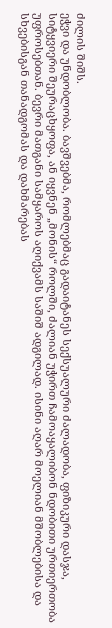ძილის შიშს.
ეჭვი და უნდობლობა. ბავშვებმა, რომლებმაც გადაიტანეს სექსუალური ძალადობა, ფიზიკური დასჯა, სიტყვიერი შეურაცხყოფა, ან იყვნენ „მონის“ როლში, ძალიან უჭირთ ჩამოაყალიბონ ნდობითი ურთიერთობა უფროსებთან. ბევრი მათგანი სამყაროს აღიქვამს საშიშ ადგილად. ისინი აღარ მოელიან მშობლებისა და სხვებისგან თანადგომას და დახმარებას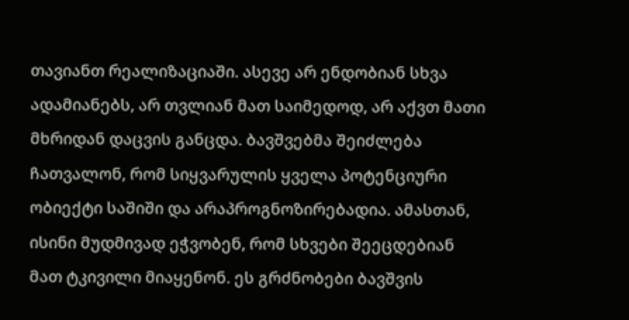თავიანთ რეალიზაციაში. ასევე არ ენდობიან სხვა ადამიანებს, არ თვლიან მათ საიმედოდ, არ აქვთ მათი მხრიდან დაცვის განცდა. ბავშვებმა შეიძლება ჩათვალონ, რომ სიყვარულის ყველა პოტენციური ობიექტი საშიში და არაპროგნოზირებადია. ამასთან, ისინი მუდმივად ეჭვობენ, რომ სხვები შეეცდებიან მათ ტკივილი მიაყენონ. ეს გრძნობები ბავშვის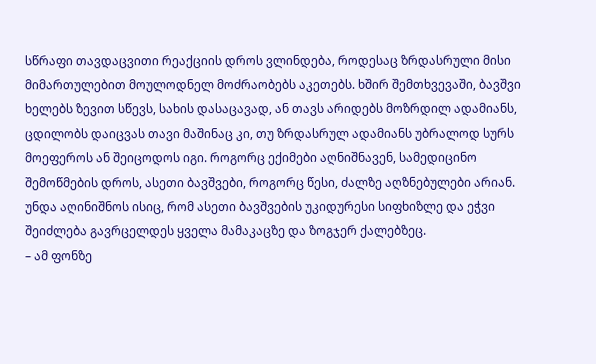სწრაფი თავდაცვითი რეაქციის დროს ვლინდება, როდესაც ზრდასრული მისი მიმართულებით მოულოდნელ მოძრაობებს აკეთებს. ხშირ შემთხვევაში, ბავშვი ხელებს ზევით სწევს, სახის დასაცავად, ან თავს არიდებს მოზრდილ ადამიანს, ცდილობს დაიცვას თავი მაშინაც კი, თუ ზრდასრულ ადამიანს უბრალოდ სურს მოეფეროს ან შეიცოდოს იგი. როგორც ექიმები აღნიშნავენ, სამედიცინო შემოწმების დროს, ასეთი ბავშვები, როგორც წესი, ძალზე აღზნებულები არიან.
უნდა აღინიშნოს ისიც, რომ ასეთი ბავშვების უკიდურესი სიფხიზლე და ეჭვი შეიძლება გავრცელდეს ყველა მამაკაცზე და ზოგჯერ ქალებზეც.
– ამ ფონზე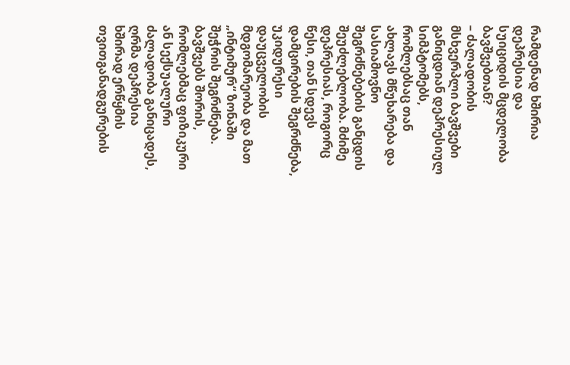რამდენად ხშირია დეპრესია და სუიციდის მცდელობა ბავშვებთან?
– ძალადობის მსხვერპლი ბავშვები განიცდიან დეპრესიულ სიმპტომებს, რომლებსაც თან ახლავს მწუხარება და სასიამოვნო შეგრძნებების განცდის შეუძლებლობა. მძიმე დეპრესიას, როგორც წესი, თან სდევს დამცირების შეგრძნება, უკიდურესი დაუცველობის მდგომარეობა და მათ „ინტიმურ“ ზონაში შეჭრის შეგრძნება. ბავშვებს შორის, რომლებმაც ფიზიკური ან სექსუალური ძალადობა განიცადეს, ღრმა დეპრესია ხშირად ერწყმის თვითგანადგურების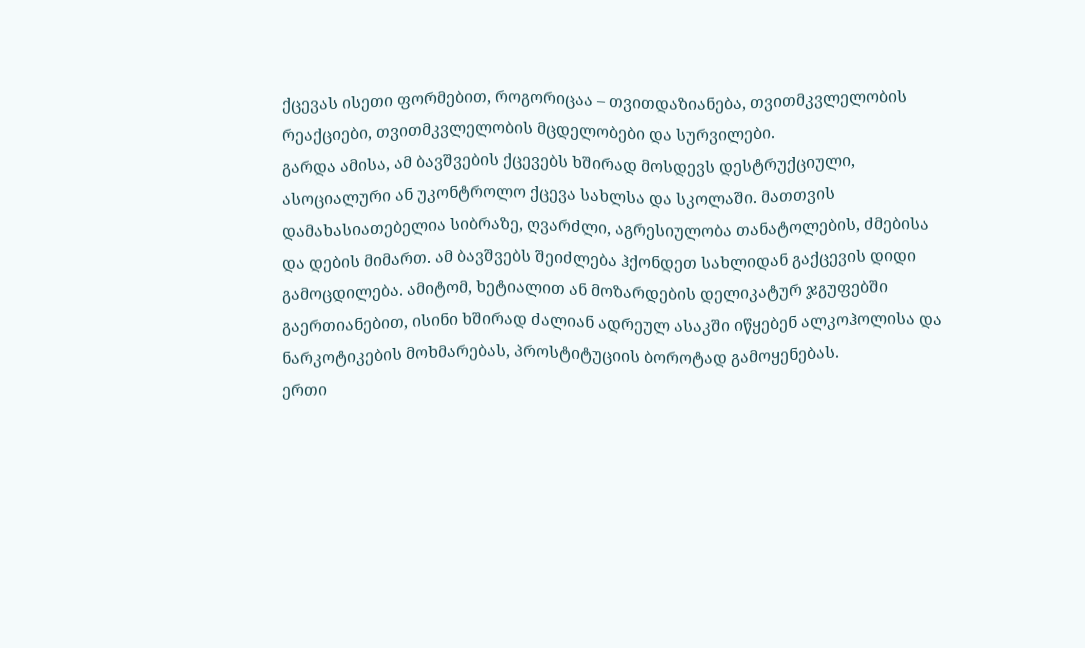ქცევას ისეთი ფორმებით, როგორიცაა – თვითდაზიანება, თვითმკვლელობის რეაქციები, თვითმკვლელობის მცდელობები და სურვილები.
გარდა ამისა, ამ ბავშვების ქცევებს ხშირად მოსდევს დესტრუქციული, ასოციალური ან უკონტროლო ქცევა სახლსა და სკოლაში. მათთვის დამახასიათებელია სიბრაზე, ღვარძლი, აგრესიულობა თანატოლების, ძმებისა და დების მიმართ. ამ ბავშვებს შეიძლება ჰქონდეთ სახლიდან გაქცევის დიდი გამოცდილება. ამიტომ, ხეტიალით ან მოზარდების დელიკატურ ჯგუფებში გაერთიანებით, ისინი ხშირად ძალიან ადრეულ ასაკში იწყებენ ალკოჰოლისა და ნარკოტიკების მოხმარებას, პროსტიტუციის ბოროტად გამოყენებას.
ერთი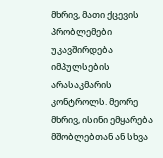მხრივ, მათი ქცევის პრობლემები უკავშირდება იმპულსების არასაკმარის კონტროლს. მეორე მხრივ, ისინი ემყარება მშობლებთან ან სხვა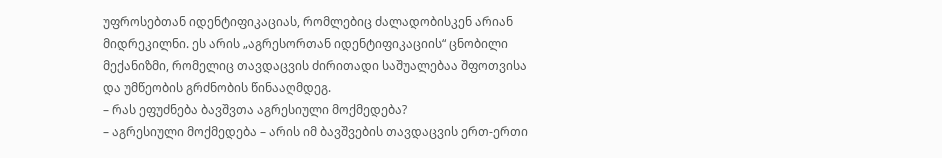უფროსებთან იდენტიფიკაციას, რომლებიც ძალადობისკენ არიან მიდრეკილნი. ეს არის „აგრესორთან იდენტიფიკაციის“ ცნობილი მექანიზმი, რომელიც თავდაცვის ძირითადი საშუალებაა შფოთვისა და უმწეობის გრძნობის წინააღმდეგ.
– რას ეფუძნება ბავშვთა აგრესიული მოქმედება?
– აგრესიული მოქმედება – არის იმ ბავშვების თავდაცვის ერთ-ერთი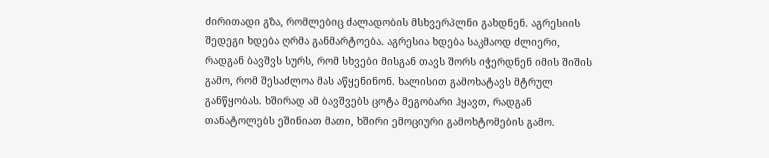ძირითადი გზა, რომლებიც ძალადობის მსხვერპლნი გახდნენ. აგრესიის შედეგი ხდება ღრმა განმარტოება. აგრესია ხდება საკმაოდ ძლიერი, რადგან ბავშვს სურს, რომ სხვები მისგან თავს შორს იჭერდნენ იმის შიშის გამო, რომ შესაძლოა მას აწყენინონ. ხალისით გამოხატავს მტრულ განწყობას. ხშირად ამ ბავშვებს ცოტა მეგობარი ჰყავთ, რადგან თანატოლებს ეშინიათ მათი, ხშირი ემოციური გამოხტომების გამო.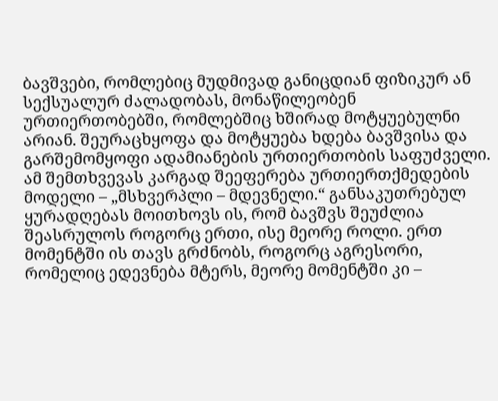ბავშვები, რომლებიც მუდმივად განიცდიან ფიზიკურ ან სექსუალურ ძალადობას, მონაწილეობენ ურთიერთობებში, რომლებშიც ხშირად მოტყუებულნი არიან. შეურაცხყოფა და მოტყუება ხდება ბავშვისა და გარშემომყოფი ადამიანების ურთიერთობის საფუძველი. ამ შემთხვევას კარგად შეეფერება ურთიერთქმედების მოდელი – „მსხვერპლი – მდევნელი.“ განსაკუთრებულ ყურადღებას მოითხოვს ის, რომ ბავშვს შეუძლია შეასრულოს როგორც ერთი, ისე მეორე როლი. ერთ მომენტში ის თავს გრძნობს, როგორც აგრესორი, რომელიც ედევნება მტერს, მეორე მომენტში კი –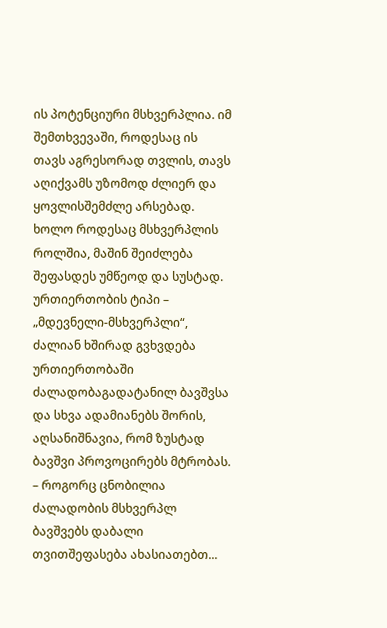ის პოტენციური მსხვერპლია. იმ შემთხვევაში, როდესაც ის თავს აგრესორად თვლის, თავს აღიქვამს უზომოდ ძლიერ და ყოვლისშემძლე არსებად. ხოლო როდესაც მსხვერპლის როლშია, მაშინ შეიძლება შეფასდეს უმწეოდ და სუსტად.
ურთიერთობის ტიპი – „მდევნელი-მსხვერპლი“, ძალიან ხშირად გვხვდება ურთიერთობაში ძალადობაგადატანილ ბავშვსა და სხვა ადამიანებს შორის, აღსანიშნავია, რომ ზუსტად ბავშვი პროვოცირებს მტრობას.
– როგორც ცნობილია ძალადობის მსხვერპლ ბავშვებს დაბალი თვითშეფასება ახასიათებთ...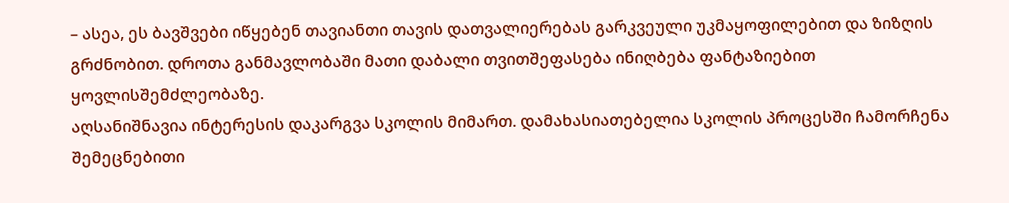– ასეა, ეს ბავშვები იწყებენ თავიანთი თავის დათვალიერებას გარკვეული უკმაყოფილებით და ზიზღის გრძნობით. დროთა განმავლობაში მათი დაბალი თვითშეფასება ინიღბება ფანტაზიებით ყოვლისშემძლეობაზე.
აღსანიშნავია ინტერესის დაკარგვა სკოლის მიმართ. დამახასიათებელია სკოლის პროცესში ჩამორჩენა შემეცნებითი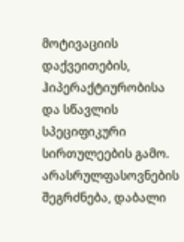მოტივაციის დაქვეითების, ჰიპერაქტიურობისა და სწავლის სპეციფიკური სირთულეების გამო.
არასრულფასოვნების შეგრძნება, დაბალი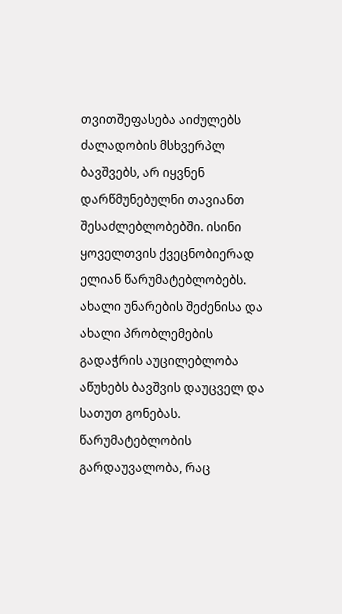თვითშეფასება აიძულებს ძალადობის მსხვერპლ ბავშვებს, არ იყვნენ დარწმუნებულნი თავიანთ შესაძლებლობებში. ისინი ყოველთვის ქვეცნობიერად ელიან წარუმატებლობებს.
ახალი უნარების შეძენისა და ახალი პრობლემების გადაჭრის აუცილებლობა აწუხებს ბავშვის დაუცველ და სათუთ გონებას. წარუმატებლობის გარდაუვალობა, რაც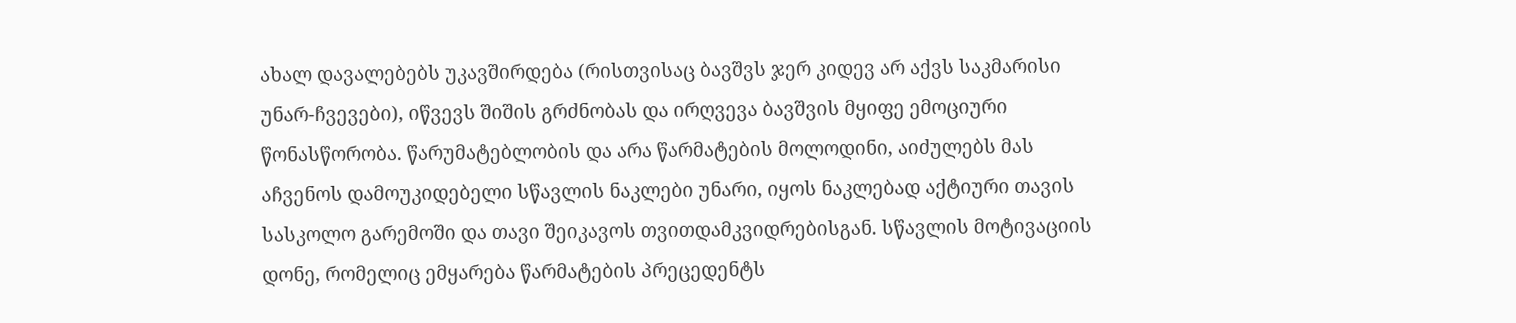ახალ დავალებებს უკავშირდება (რისთვისაც ბავშვს ჯერ კიდევ არ აქვს საკმარისი უნარ-ჩვევები), იწვევს შიშის გრძნობას და ირღვევა ბავშვის მყიფე ემოციური წონასწორობა. წარუმატებლობის და არა წარმატების მოლოდინი, აიძულებს მას აჩვენოს დამოუკიდებელი სწავლის ნაკლები უნარი, იყოს ნაკლებად აქტიური თავის სასკოლო გარემოში და თავი შეიკავოს თვითდამკვიდრებისგან. სწავლის მოტივაციის დონე, რომელიც ემყარება წარმატების პრეცედენტს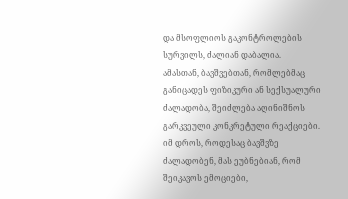და მსოფლიოს გაკონტროლების სურვილს, ძალიან დაბალია.
ამასთან, ბავშვებთან, რომლებმაც განიცადეს ფიზიკური ან სექსუალური ძალადობა, შეიძლება აღინიშნოს გარკვეული კონკრეტული რეაქციები.
იმ დროს, როდესაც ბავშვზე ძალადობენ, მას ეუბნებიან, რომ შეიკავოს ემოციები,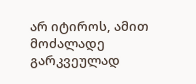არ იტიროს, ამით მოძალადე გარკვეულად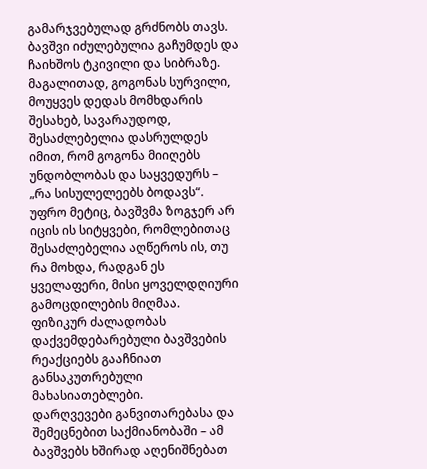გამარჯვებულად გრძნობს თავს. ბავშვი იძულებულია გაჩუმდეს და ჩაიხშოს ტკივილი და სიბრაზე. მაგალითად, გოგონას სურვილი, მოუყვეს დედას მომხდარის შესახებ, სავარაუდოდ, შესაძლებელია დასრულდეს იმით, რომ გოგონა მიიღებს უნდობლობას და საყვედურს – „რა სისულელეებს ბოდავს“. უფრო მეტიც, ბავშვმა ზოგჯერ არ იცის ის სიტყვები, რომლებითაც შესაძლებელია აღწეროს ის, თუ რა მოხდა, რადგან ეს ყველაფერი, მისი ყოველდღიური გამოცდილების მიღმაა.
ფიზიკურ ძალადობას დაქვემდებარებული ბავშვების რეაქციებს გააჩნიათ განსაკუთრებული მახასიათებლები.
დარღვევები განვითარებასა და შემეცნებით საქმიანობაში – ამ ბავშვებს ხშირად აღენიშნებათ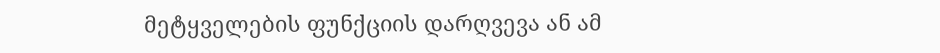მეტყველების ფუნქციის დარღვევა ან ამ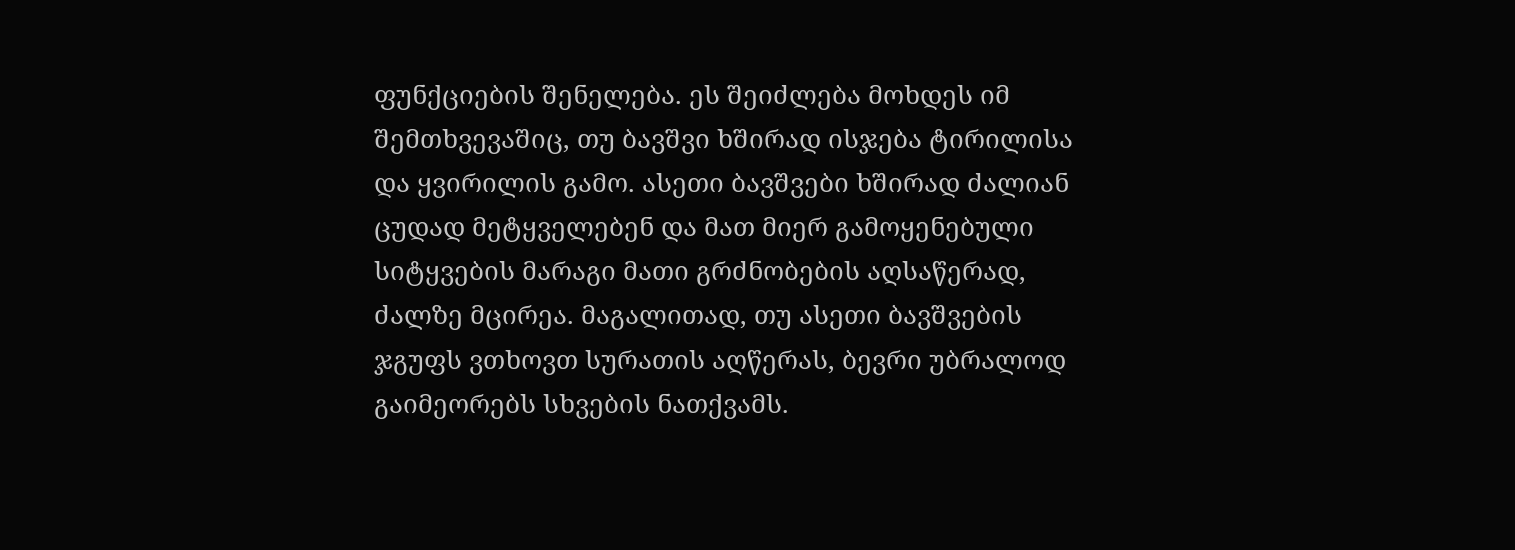ფუნქციების შენელება. ეს შეიძლება მოხდეს იმ შემთხვევაშიც, თუ ბავშვი ხშირად ისჯება ტირილისა და ყვირილის გამო. ასეთი ბავშვები ხშირად ძალიან ცუდად მეტყველებენ და მათ მიერ გამოყენებული სიტყვების მარაგი მათი გრძნობების აღსაწერად, ძალზე მცირეა. მაგალითად, თუ ასეთი ბავშვების ჯგუფს ვთხოვთ სურათის აღწერას, ბევრი უბრალოდ გაიმეორებს სხვების ნათქვამს.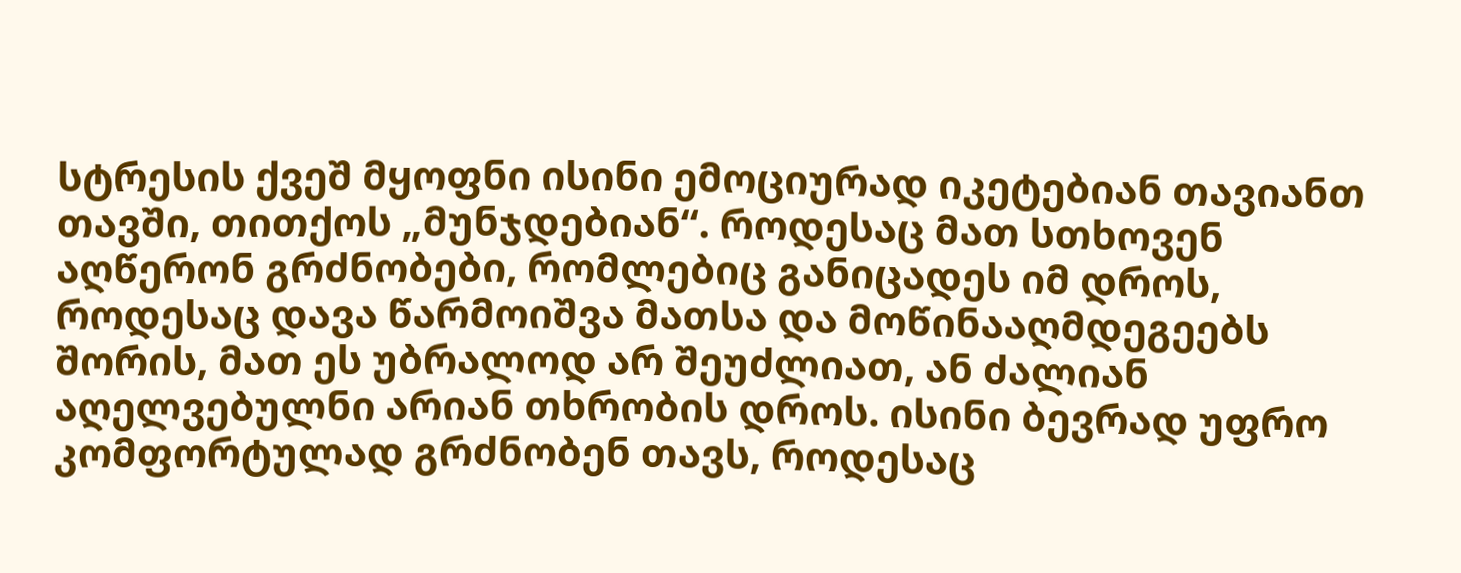სტრესის ქვეშ მყოფნი ისინი ემოციურად იკეტებიან თავიანთ თავში, თითქოს „მუნჯდებიან“. როდესაც მათ სთხოვენ აღწერონ გრძნობები, რომლებიც განიცადეს იმ დროს, როდესაც დავა წარმოიშვა მათსა და მოწინააღმდეგეებს შორის, მათ ეს უბრალოდ არ შეუძლიათ, ან ძალიან აღელვებულნი არიან თხრობის დროს. ისინი ბევრად უფრო კომფორტულად გრძნობენ თავს, როდესაც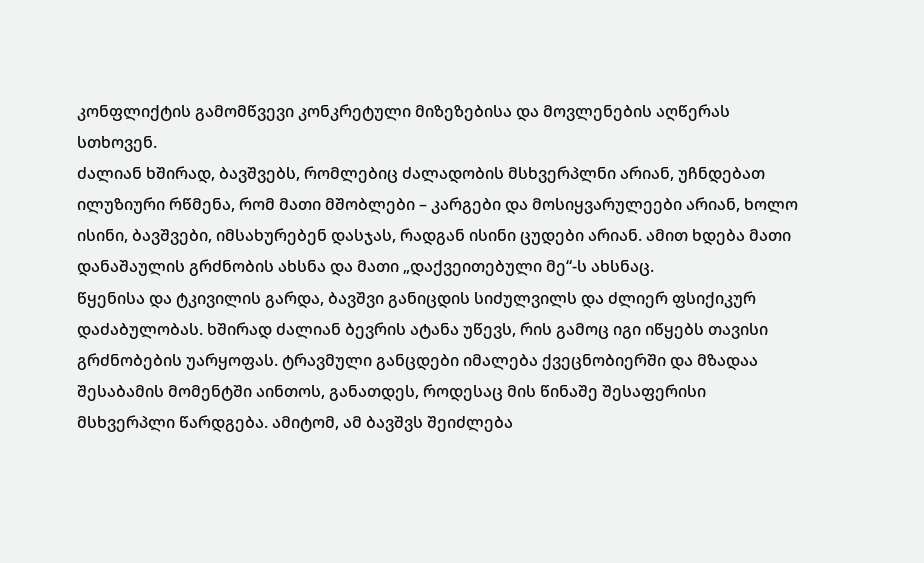კონფლიქტის გამომწვევი კონკრეტული მიზეზებისა და მოვლენების აღწერას სთხოვენ.
ძალიან ხშირად, ბავშვებს, რომლებიც ძალადობის მსხვერპლნი არიან, უჩნდებათ ილუზიური რწმენა, რომ მათი მშობლები – კარგები და მოსიყვარულეები არიან, ხოლო ისინი, ბავშვები, იმსახურებენ დასჯას, რადგან ისინი ცუდები არიან. ამით ხდება მათი დანაშაულის გრძნობის ახსნა და მათი „დაქვეითებული მე“-ს ახსნაც.
წყენისა და ტკივილის გარდა, ბავშვი განიცდის სიძულვილს და ძლიერ ფსიქიკურ დაძაბულობას. ხშირად ძალიან ბევრის ატანა უწევს, რის გამოც იგი იწყებს თავისი გრძნობების უარყოფას. ტრავმული განცდები იმალება ქვეცნობიერში და მზადაა შესაბამის მომენტში აინთოს, განათდეს, როდესაც მის წინაშე შესაფერისი მსხვერპლი წარდგება. ამიტომ, ამ ბავშვს შეიძლება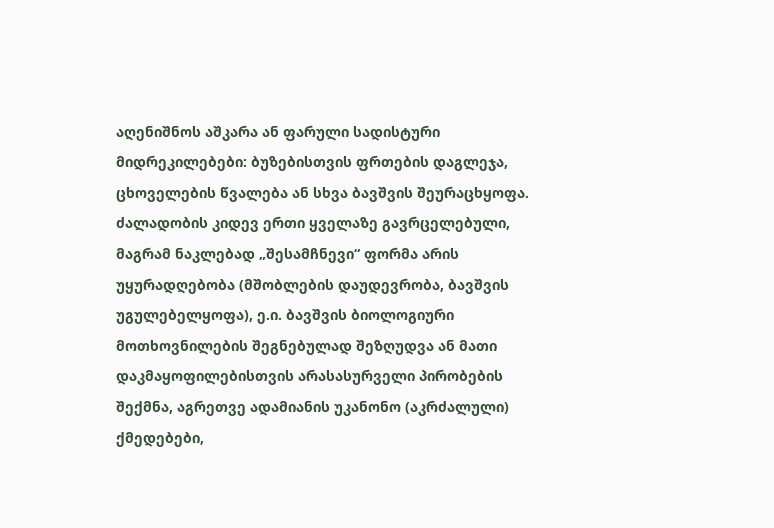აღენიშნოს აშკარა ან ფარული სადისტური მიდრეკილებები: ბუზებისთვის ფრთების დაგლეჯა, ცხოველების წვალება ან სხვა ბავშვის შეურაცხყოფა.
ძალადობის კიდევ ერთი ყველაზე გავრცელებული, მაგრამ ნაკლებად „შესამჩნევი“ ფორმა არის უყურადღებობა (მშობლების დაუდევრობა, ბავშვის უგულებელყოფა), ე.ი. ბავშვის ბიოლოგიური მოთხოვნილების შეგნებულად შეზღუდვა ან მათი დაკმაყოფილებისთვის არასასურველი პირობების შექმნა, აგრეთვე ადამიანის უკანონო (აკრძალული) ქმედებები,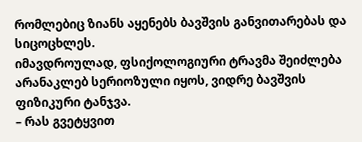რომლებიც ზიანს აყენებს ბავშვის განვითარებას და სიცოცხლეს.
იმავდროულად, ფსიქოლოგიური ტრავმა შეიძლება არანაკლებ სერიოზული იყოს, ვიდრე ბავშვის ფიზიკური ტანჯვა.
– რას გვეტყვით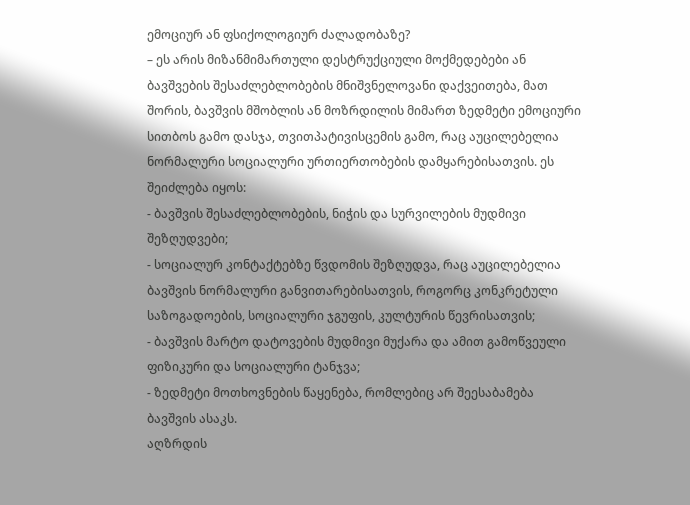ემოციურ ან ფსიქოლოგიურ ძალადობაზე?
– ეს არის მიზანმიმართული დესტრუქციული მოქმედებები ან ბავშვების შესაძლებლობების მნიშვნელოვანი დაქვეითება, მათ შორის, ბავშვის მშობლის ან მოზრდილის მიმართ ზედმეტი ემოციური სითბოს გამო დასჯა, თვითპატივისცემის გამო, რაც აუცილებელია ნორმალური სოციალური ურთიერთობების დამყარებისათვის. ეს შეიძლება იყოს:
- ბავშვის შესაძლებლობების, ნიჭის და სურვილების მუდმივი შეზღუდვები;
- სოციალურ კონტაქტებზე წვდომის შეზღუდვა, რაც აუცილებელია ბავშვის ნორმალური განვითარებისათვის, როგორც კონკრეტული საზოგადოების, სოციალური ჯგუფის, კულტურის წევრისათვის;
- ბავშვის მარტო დატოვების მუდმივი მუქარა და ამით გამოწვეული ფიზიკური და სოციალური ტანჯვა;
- ზედმეტი მოთხოვნების წაყენება, რომლებიც არ შეესაბამება ბავშვის ასაკს.
აღზრდის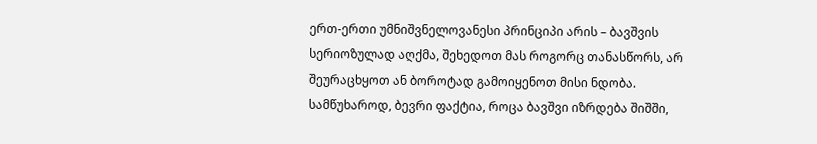ერთ-ერთი უმნიშვნელოვანესი პრინციპი არის – ბავშვის სერიოზულად აღქმა, შეხედოთ მას როგორც თანასწორს, არ შეურაცხყოთ ან ბოროტად გამოიყენოთ მისი ნდობა. სამწუხაროდ, ბევრი ფაქტია, როცა ბავშვი იზრდება შიშში,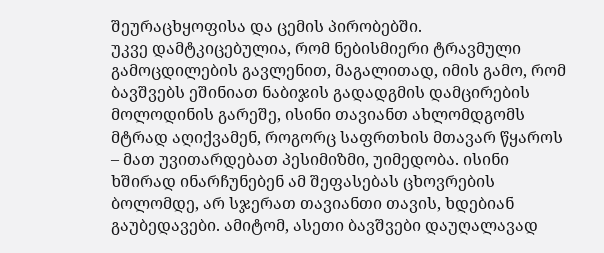შეურაცხყოფისა და ცემის პირობებში.
უკვე დამტკიცებულია, რომ ნებისმიერი ტრავმული გამოცდილების გავლენით, მაგალითად, იმის გამო, რომ ბავშვებს ეშინიათ ნაბიჯის გადადგმის დამცირების მოლოდინის გარეშე, ისინი თავიანთ ახლომდგომს მტრად აღიქვამენ, როგორც საფრთხის მთავარ წყაროს – მათ უვითარდებათ პესიმიზმი, უიმედობა. ისინი ხშირად ინარჩუნებენ ამ შეფასებას ცხოვრების ბოლომდე, არ სჯერათ თავიანთი თავის, ხდებიან გაუბედავები. ამიტომ, ასეთი ბავშვები დაუღალავად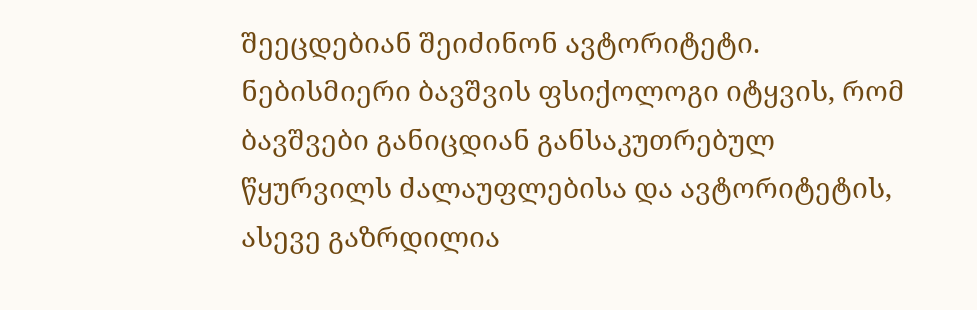შეეცდებიან შეიძინონ ავტორიტეტი.
ნებისმიერი ბავშვის ფსიქოლოგი იტყვის, რომ ბავშვები განიცდიან განსაკუთრებულ წყურვილს ძალაუფლებისა და ავტორიტეტის, ასევე გაზრდილია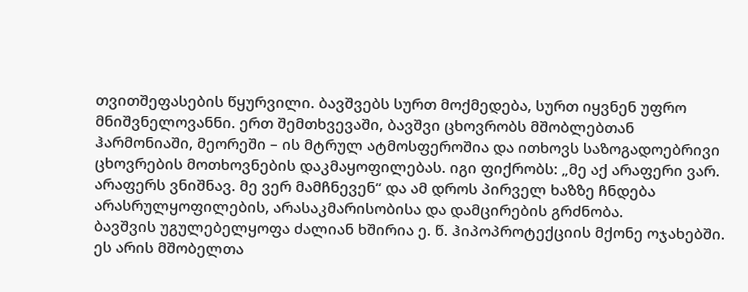თვითშეფასების წყურვილი. ბავშვებს სურთ მოქმედება, სურთ იყვნენ უფრო მნიშვნელოვანნი. ერთ შემთხვევაში, ბავშვი ცხოვრობს მშობლებთან ჰარმონიაში, მეორეში – ის მტრულ ატმოსფეროშია და ითხოვს საზოგადოებრივი ცხოვრების მოთხოვნების დაკმაყოფილებას. იგი ფიქრობს: „მე აქ არაფერი ვარ. არაფერს ვნიშნავ. მე ვერ მამჩნევენ“ და ამ დროს პირველ ხაზზე ჩნდება არასრულყოფილების, არასაკმარისობისა და დამცირების გრძნობა.
ბავშვის უგულებელყოფა ძალიან ხშირია ე. წ. ჰიპოპროტექციის მქონე ოჯახებში. ეს არის მშობელთა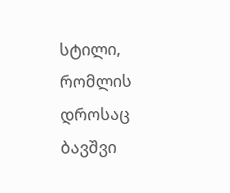სტილი, რომლის დროსაც ბავშვი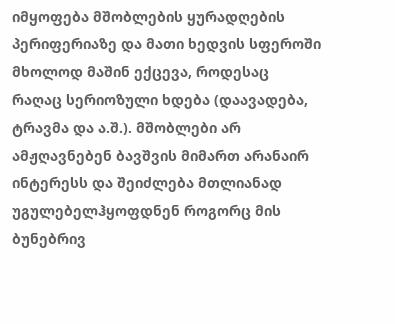იმყოფება მშობლების ყურადღების პერიფერიაზე და მათი ხედვის სფეროში მხოლოდ მაშინ ექცევა, როდესაც რაღაც სერიოზული ხდება (დაავადება, ტრავმა და ა.შ.). მშობლები არ ამჟღავნებენ ბავშვის მიმართ არანაირ ინტერესს და შეიძლება მთლიანად უგულებელჰყოფდნენ როგორც მის ბუნებრივ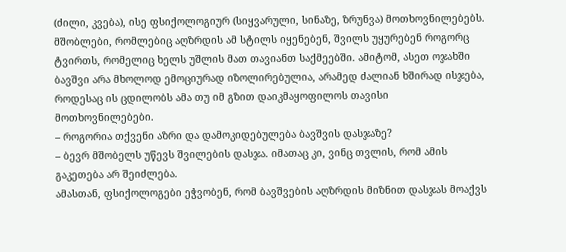(ძილი, კვება), ისე ფსიქოლოგიურ (სიყვარული, სინაზე, ზრუნვა) მოთხოვნილებებს.
მშობლები, რომლებიც აღზრდის ამ სტილს იყენებენ, შვილს უყურებენ როგორც ტვირთს, რომელიც ხელს უშლის მათ თავიანთ საქმეებში. ამიტომ, ასეთ ოჯახში ბავშვი არა მხოლოდ ემოციურად იზოლირებულია, არამედ ძალიან ხშირად ისჯება, როდესაც ის ცდილობს ამა თუ იმ გზით დაიკმაყოფილოს თავისი მოთხოვნილებები.
– როგორია თქვენი აზრი და დამოკიდებულება ბავშვის დასჯაზე?
– ბევრ მშობელს უწევს შვილების დასჯა. იმათაც კი, ვინც თვლის, რომ ამის გაკეთება არ შეიძლება.
ამასთან, ფსიქოლოგები ეჭვობენ, რომ ბავშვების აღზრდის მიზნით დასჯას მოაქვს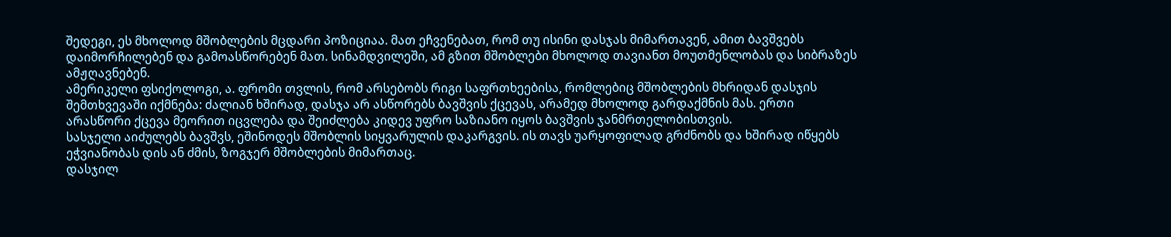შედეგი, ეს მხოლოდ მშობლების მცდარი პოზიციაა. მათ ეჩვენებათ, რომ თუ ისინი დასჯას მიმართავენ, ამით ბავშვებს დაიმორჩილებენ და გამოასწორებენ მათ. სინამდვილეში, ამ გზით მშობლები მხოლოდ თავიანთ მოუთმენლობას და სიბრაზეს ამჟღავნებენ.
ამერიკელი ფსიქოლოგი, ა. ფრომი თვლის, რომ არსებობს რიგი საფრთხეებისა, რომლებიც მშობლების მხრიდან დასჯის შემთხვევაში იქმნება: ძალიან ხშირად, დასჯა არ ასწორებს ბავშვის ქცევას, არამედ მხოლოდ გარდაქმნის მას. ერთი არასწორი ქცევა მეორით იცვლება და შეიძლება კიდევ უფრო საზიანო იყოს ბავშვის ჯანმრთელობისთვის.
სასჯელი აიძულებს ბავშვს, ეშინოდეს მშობლის სიყვარულის დაკარგვის. ის თავს უარყოფილად გრძნობს და ხშირად იწყებს ეჭვიანობას დის ან ძმის, ზოგჯერ მშობლების მიმართაც.
დასჯილ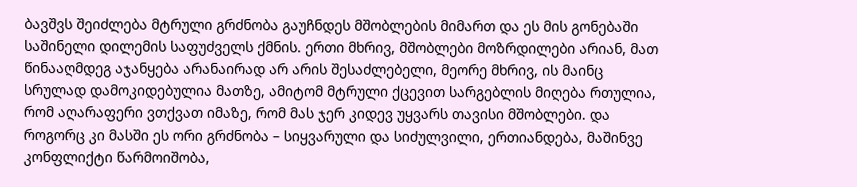ბავშვს შეიძლება მტრული გრძნობა გაუჩნდეს მშობლების მიმართ და ეს მის გონებაში საშინელი დილემის საფუძველს ქმნის. ერთი მხრივ, მშობლები მოზრდილები არიან, მათ წინააღმდეგ აჯანყება არანაირად არ არის შესაძლებელი, მეორე მხრივ, ის მაინც სრულად დამოკიდებულია მათზე, ამიტომ მტრული ქცევით სარგებლის მიღება რთულია, რომ აღარაფერი ვთქვათ იმაზე, რომ მას ჯერ კიდევ უყვარს თავისი მშობლები. და როგორც კი მასში ეს ორი გრძნობა – სიყვარული და სიძულვილი, ერთიანდება, მაშინვე კონფლიქტი წარმოიშობა,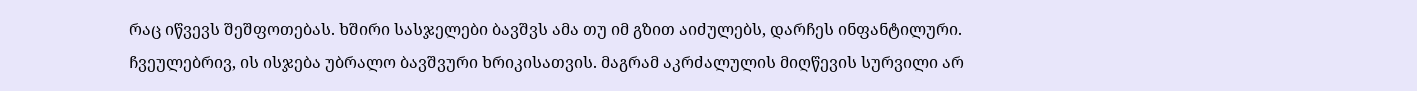რაც იწვევს შეშფოთებას. ხშირი სასჯელები ბავშვს ამა თუ იმ გზით აიძულებს, დარჩეს ინფანტილური. ჩვეულებრივ, ის ისჯება უბრალო ბავშვური ხრიკისათვის. მაგრამ აკრძალულის მიღწევის სურვილი არ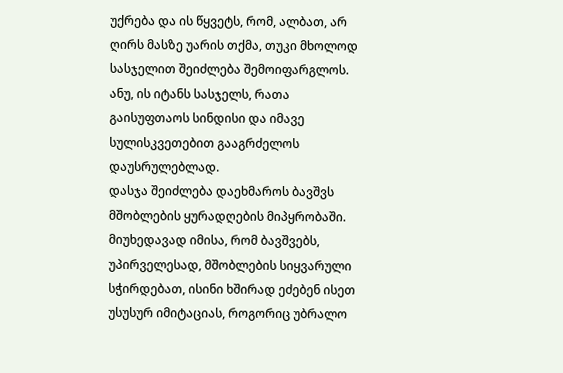უქრება და ის წყვეტს, რომ, ალბათ, არ ღირს მასზე უარის თქმა, თუკი მხოლოდ სასჯელით შეიძლება შემოიფარგლოს. ანუ, ის იტანს სასჯელს, რათა გაისუფთაოს სინდისი და იმავე სულისკვეთებით გააგრძელოს დაუსრულებლად.
დასჯა შეიძლება დაეხმაროს ბავშვს მშობლების ყურადღების მიპყრობაში. მიუხედავად იმისა, რომ ბავშვებს, უპირველესად, მშობლების სიყვარული სჭირდებათ, ისინი ხშირად ეძებენ ისეთ უსუსურ იმიტაციას, როგორიც უბრალო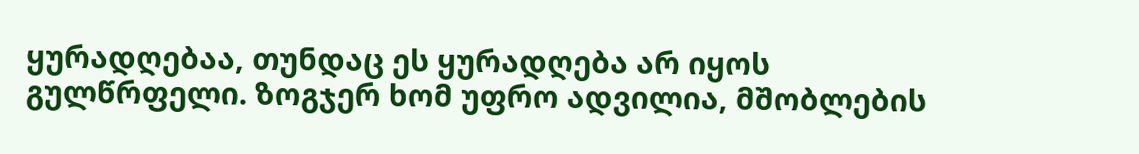ყურადღებაა, თუნდაც ეს ყურადღება არ იყოს გულწრფელი. ზოგჯერ ხომ უფრო ადვილია, მშობლების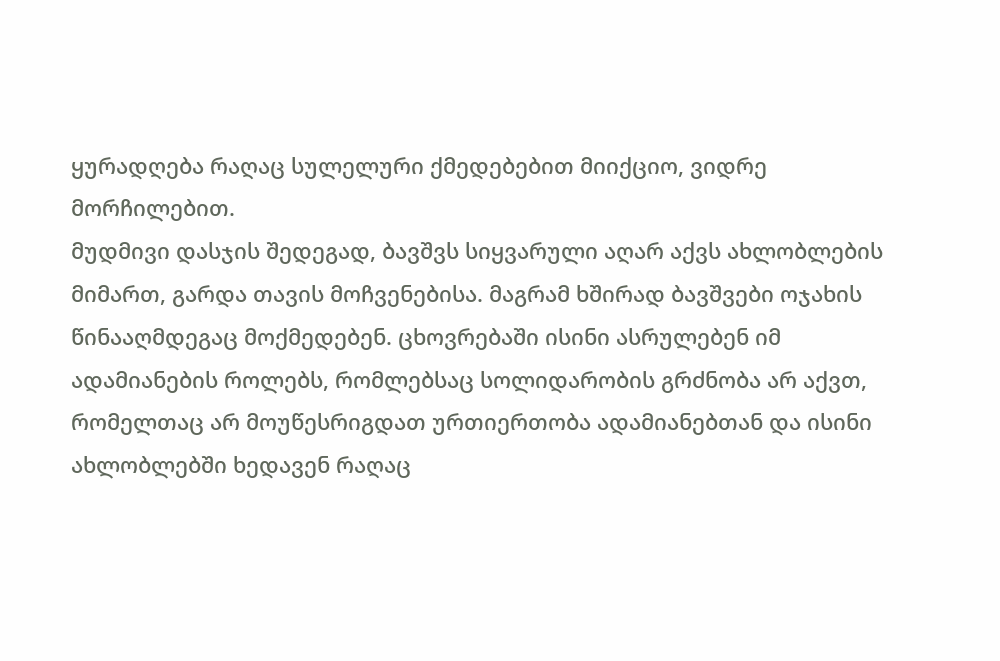ყურადღება რაღაც სულელური ქმედებებით მიიქციო, ვიდრე მორჩილებით.
მუდმივი დასჯის შედეგად, ბავშვს სიყვარული აღარ აქვს ახლობლების მიმართ, გარდა თავის მოჩვენებისა. მაგრამ ხშირად ბავშვები ოჯახის წინააღმდეგაც მოქმედებენ. ცხოვრებაში ისინი ასრულებენ იმ ადამიანების როლებს, რომლებსაც სოლიდარობის გრძნობა არ აქვთ, რომელთაც არ მოუწესრიგდათ ურთიერთობა ადამიანებთან და ისინი ახლობლებში ხედავენ რაღაც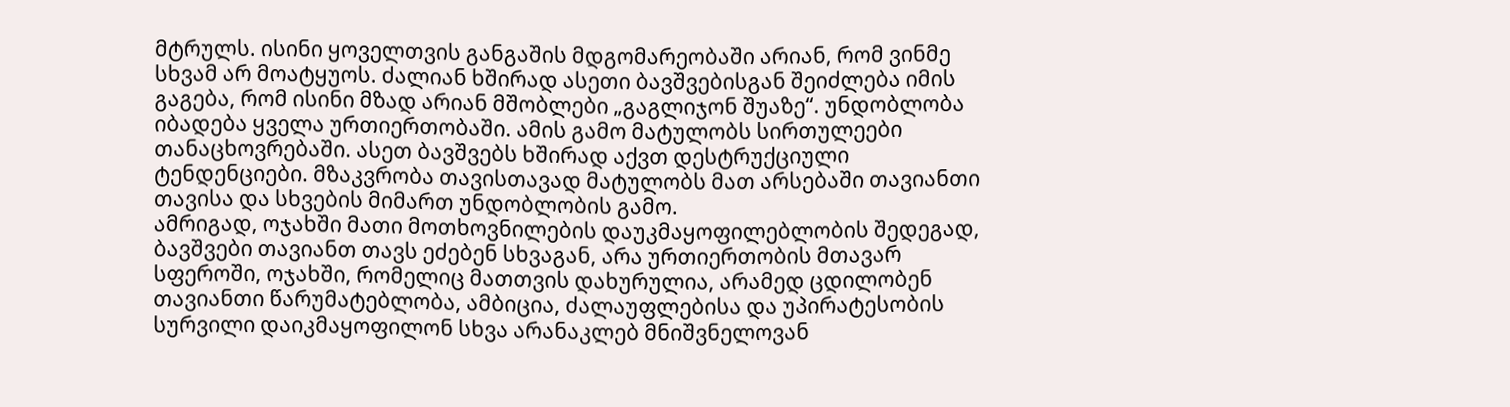მტრულს. ისინი ყოველთვის განგაშის მდგომარეობაში არიან, რომ ვინმე სხვამ არ მოატყუოს. ძალიან ხშირად ასეთი ბავშვებისგან შეიძლება იმის გაგება, რომ ისინი მზად არიან მშობლები „გაგლიჯონ შუაზე“. უნდობლობა იბადება ყველა ურთიერთობაში. ამის გამო მატულობს სირთულეები თანაცხოვრებაში. ასეთ ბავშვებს ხშირად აქვთ დესტრუქციული ტენდენციები. მზაკვრობა თავისთავად მატულობს მათ არსებაში თავიანთი თავისა და სხვების მიმართ უნდობლობის გამო.
ამრიგად, ოჯახში მათი მოთხოვნილების დაუკმაყოფილებლობის შედეგად, ბავშვები თავიანთ თავს ეძებენ სხვაგან, არა ურთიერთობის მთავარ სფეროში, ოჯახში, რომელიც მათთვის დახურულია, არამედ ცდილობენ თავიანთი წარუმატებლობა, ამბიცია, ძალაუფლებისა და უპირატესობის სურვილი დაიკმაყოფილონ სხვა არანაკლებ მნიშვნელოვან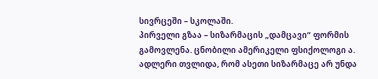სივრცეში – სკოლაში.
პირველი გზაა – სიზარმაცის „დამცავი“ ფორმის გამოვლენა. ცნობილი ამერიკელი ფსიქოლოგი ა. ადლერი თვლიდა, რომ ასეთი სიზარმაცე არ უნდა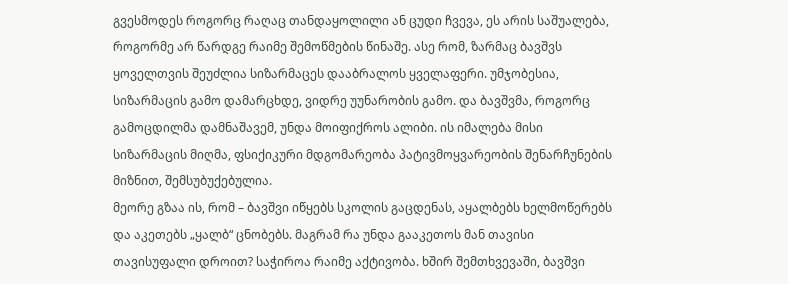გვესმოდეს როგორც რაღაც თანდაყოლილი ან ცუდი ჩვევა, ეს არის საშუალება, როგორმე არ წარდგე რაიმე შემოწმების წინაშე. ასე რომ, ზარმაც ბავშვს ყოველთვის შეუძლია სიზარმაცეს დააბრალოს ყველაფერი. უმჯობესია, სიზარმაცის გამო დამარცხდე, ვიდრე უუნარობის გამო. და ბავშვმა, როგორც გამოცდილმა დამნაშავემ, უნდა მოიფიქროს ალიბი. ის იმალება მისი სიზარმაცის მიღმა, ფსიქიკური მდგომარეობა პატივმოყვარეობის შენარჩუნების მიზნით, შემსუბუქებულია.
მეორე გზაა ის, რომ – ბავშვი იწყებს სკოლის გაცდენას, აყალბებს ხელმოწერებს და აკეთებს „ყალბ“ ცნობებს. მაგრამ რა უნდა გააკეთოს მან თავისი თავისუფალი დროით? საჭიროა რაიმე აქტივობა. ხშირ შემთხვევაში, ბავშვი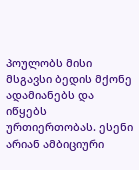პოულობს მისი მსგავსი ბედის მქონე ადამიანებს და იწყებს ურთიერთობას. ესენი არიან ამბიციური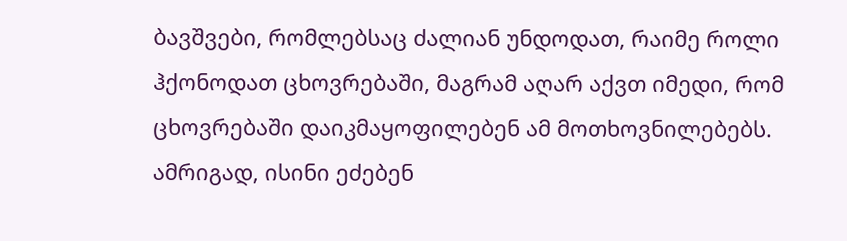ბავშვები, რომლებსაც ძალიან უნდოდათ, რაიმე როლი ჰქონოდათ ცხოვრებაში, მაგრამ აღარ აქვთ იმედი, რომ ცხოვრებაში დაიკმაყოფილებენ ამ მოთხოვნილებებს. ამრიგად, ისინი ეძებენ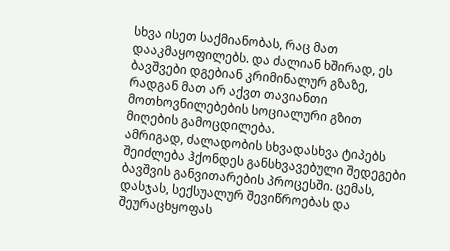სხვა ისეთ საქმიანობას, რაც მათ დააკმაყოფილებს. და ძალიან ხშირად, ეს ბავშვები დგებიან კრიმინალურ გზაზე, რადგან მათ არ აქვთ თავიანთი მოთხოვნილებების სოციალური გზით მიღების გამოცდილება.
ამრიგად, ძალადობის სხვადასხვა ტიპებს შეიძლება ჰქონდეს განსხვავებული შედეგები ბავშვის განვითარების პროცესში. ცემას, დასჯას, სექსუალურ შევიწროებას და შეურაცხყოფას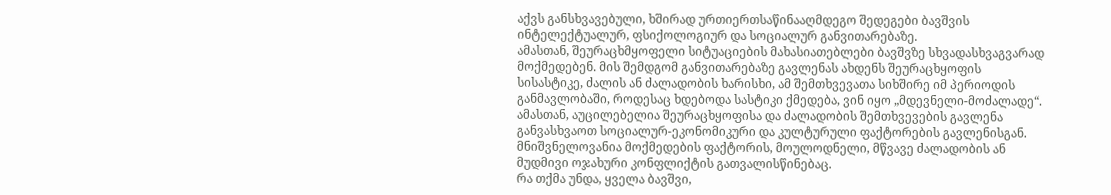აქვს განსხვავებული, ხშირად ურთიერთსაწინააღმდეგო შედეგები ბავშვის ინტელექტუალურ, ფსიქოლოგიურ და სოციალურ განვითარებაზე.
ამასთან, შეურაცხმყოფელი სიტუაციების მახასიათებლები ბავშვზე სხვადასხვაგვარად მოქმედებენ. მის შემდგომ განვითარებაზე გავლენას ახდენს შეურაცხყოფის სისასტიკე, ძალის ან ძალადობის ხარისხი, ამ შემთხვევათა სიხშირე იმ პერიოდის განმავლობაში, როდესაც ხდებოდა სასტიკი ქმედება, ვინ იყო „მდევნელი-მოძალადე“. ამასთან, აუცილებელია შეურაცხყოფისა და ძალადობის შემთხვევების გავლენა განვასხვაოთ სოციალურ-ეკონომიკური და კულტურული ფაქტორების გავლენისგან. მნიშვნელოვანია მოქმედების ფაქტორის, მოულოდნელი, მწვავე ძალადობის ან მუდმივი ოჯახური კონფლიქტის გათვალისწინებაც.
რა თქმა უნდა, ყველა ბავშვი,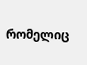რომელიც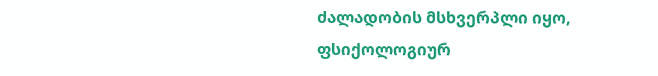ძალადობის მსხვერპლი იყო, ფსიქოლოგიურ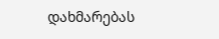დახმარებას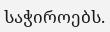საჭიროებს.